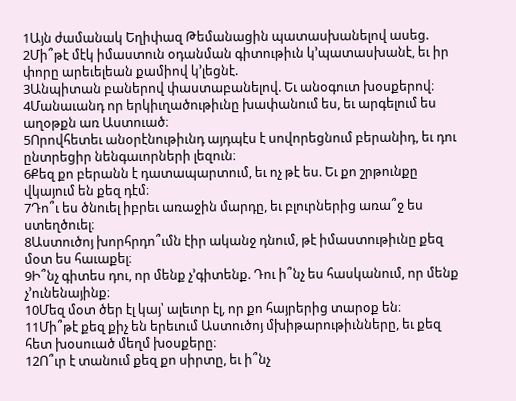1Այն ժամանակ Եղիփազ Թեմանացին պատասխանելով ասեց.
2Մի՞թէ մէկ իմաստուն օդանման գիտութիւն կ’պատասխանէ, եւ իր փորը արեւելեան քամիով կ’լեցնէ.
3Անպիտան բաներով փաստաբանելով. Եւ անօգուտ խօսքերով։
4Մանաւանդ որ երկիւղածութիւնը խափանում ես, եւ արգելում ես աղօթքն առ Աստուած։
5Որովհետեւ անօրէնութիւնդ այդպէս է սովորեցնում բերանիդ, եւ դու ընտրեցիր նենգաւորների լեզուն։
6Քեզ քո բերանն է դատապարտում, եւ ոչ թէ ես. Եւ քո շրթունքը վկայում են քեզ դէմ։
7Դո՞ւ ես ծնուել իբրեւ առաջին մարդը, եւ բլուրներից առա՞ջ ես ստեղծուել։
8Աստուծոյ խորհրդո՞ւմն էիր ականջ դնում, թէ իմաստութիւնը քեզ մօտ ես հաւաքել։
9Ի՞նչ գիտես դու, որ մենք չ’գիտենք. Դու ի՞նչ ես հասկանում, որ մենք չ’ունենայինք։
10Մեզ մօտ ծեր էլ կայ՝ ալեւոր էլ, որ քո հայրերից տարօք են։
11Մի՞թէ քեզ քիչ են երեւում Աստուծոյ մխիթարութիւնները, եւ քեզ հետ խօսուած մեղմ խօսքերը։
12Ո՞ւր է տանում քեզ քո սիրտը, եւ ի՞նչ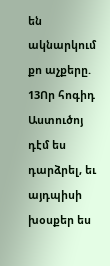են ակնարկում քո աչքերը.
13Որ հոգիդ Աստուծոյ դէմ ես դարձրել, եւ այդպիսի խօսքեր ես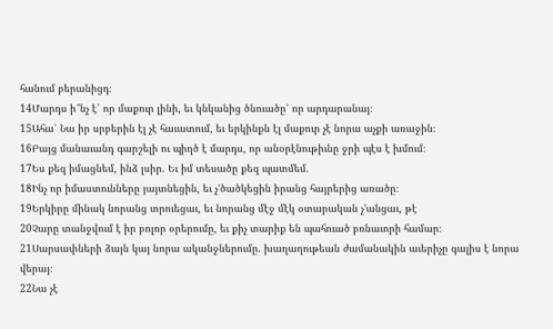հանում բերանիցդ։
14Մարդս ի՞նչ է՝ որ մաքուր լինի, եւ կնկանից ծնուածը՝ որ արդարանայ։
15Ահա՝ Նա իր սրբերին էլ չէ հաւատում, եւ երկինքն էլ մաքուր չէ նորա աչքի առաջին։
16Բայց մանաւանդ գարշելի ու պիղծ է մարդս, որ անօրէնութիւնը ջրի պէս է խմում։
17Ես քեզ իմացնեմ, ինձ լսիր. Եւ իմ տեսածը քեզ պատմեմ.
18Ինչ որ իմաստունները յայտնեցին, եւ չ’ծածկեցին իրանց հայրերից առածը։
19Երկիրը մինակ նորանց տրուեցաւ, եւ նորանց մէջ մէկ օտարական չ’անցաւ, թէ
20Չարը տանջվում է իր բոլոր օրերումը, եւ քիչ տարիք են պահուած բռնաւորի համար։
21Սարսափների ձայն կայ նորա ականջներումը. խաղաղութեան ժամանակին աւերիչը գալիս է նորա վերայ։
22Նա չէ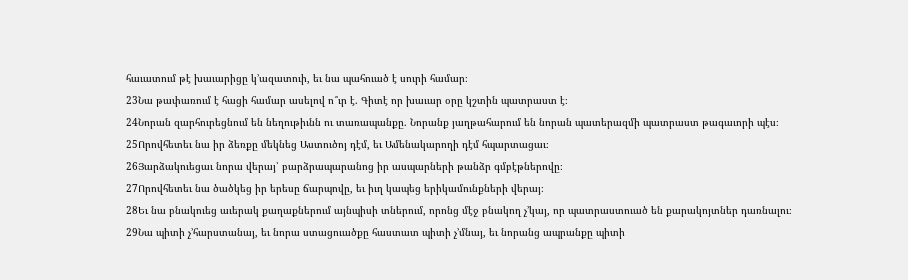հաւատում թէ խաւարիցը կ’ազատուի, եւ նա պահուած է սուրի համար։
23Նա թափառում է հացի համար ասելով ո՞ւր է. Գիտէ որ խաւար օրը կշտին պատրաստ է։
24Նորան զարհուրեցնում են նեղութիւնն ու տառապանքը. Նորանք յաղթահարում են նորան պատերազմի պատրաստ թագաւորի պէս։
25Որովհետեւ նա իր ձեռքը մեկնեց Աստուծոյ դէմ, եւ Ամենակարողի դէմ հպարտացաւ։
26Յարձակուեցաւ նորա վերայ՝ բարձրապարանոց իր ասպարների թանձր գմբէթներովը։
27Որովհետեւ նա ծածկեց իր երեսը ճարպովը, եւ իւղ կապեց երիկամունքների վերայ։
28Եւ նա բնակուեց աւերակ քաղաքներում այնպիսի տներում, որոնց մէջ բնակող չ’կայ, որ պատրաստուած են քարակոյտներ դառնալու։
29Նա պիտի չ’հարստանայ, եւ նորա ստացուածքը հաստատ պիտի չ’մնայ, եւ նորանց ապրանքը պիտի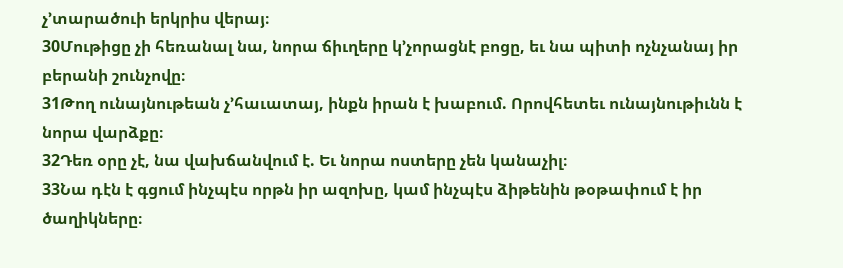չ’տարածուի երկրիս վերայ։
30Մութիցը չի հեռանալ նա, նորա ճիւղերը կ’չորացնէ բոցը, եւ նա պիտի ոչնչանայ իր բերանի շունչովը։
31Թող ունայնութեան չ’հաւատայ, ինքն իրան է խաբում. Որովհետեւ ունայնութիւնն է նորա վարձքը։
32Դեռ օրը չէ, նա վախճանվում է. Եւ նորա ոստերը չեն կանաչիլ։
33Նա դէն է գցում ինչպէս որթն իր ազոխը, կամ ինչպէս ձիթենին թօթափում է իր ծաղիկները։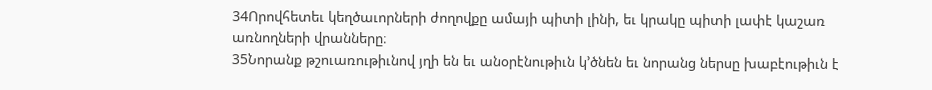34Որովհետեւ կեղծաւորների ժողովքը ամայի պիտի լինի, եւ կրակը պիտի լափէ կաշառ առնողների վրանները։
35Նորանք թշուառութիւնով յղի են եւ անօրէնութիւն կ’ծնեն եւ նորանց ներսը խաբէութիւն է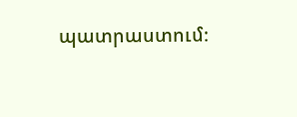պատրաստում։